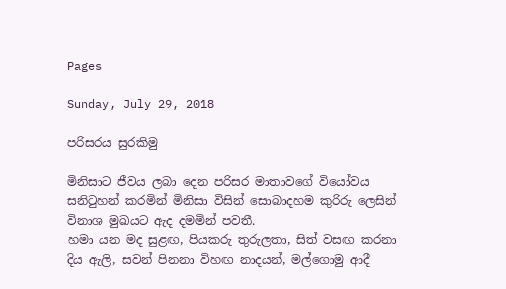Pages

Sunday, July 29, 2018

පරිසරය සුරකිමු

මිනිසාට ජීවය ලබා දෙන පරිසර මාතාවගේ වියෝවය සනිටුහන් කරමින් මිනිසා විසින් සොබාදහම කුරිරු ලෙසින්
විනාශ මුඛයට ඇද දමමින් පවතී.
හමා යන මද සුළඟ, පියකරු තුරුලතා, සිත් වසඟ කරනා දිය ඇලි, සවන් පිනනා විහඟ නාදයන්, මල්ගොමු ආදී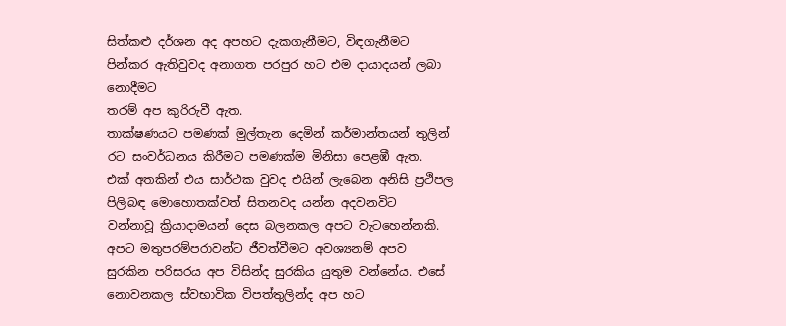සිත්කළු දර්ශන අද අපහට දැකගැනීමට, විඳගැනීමට පින්කර ඇතිවුවද අනාගත පරපුර හට එම දායාදයන් ලබා නොදීමට
තරම් අප කුරිරුවී ඇත.
තාක්ෂණයට පමණක් මුල්තැන දෙමින් කර්මාන්තයන් තුලින් රට සංවර්ධනය කිරීමට පමණක්ම මිනිසා පෙළඹී ඇත.
එක් අතකින් එය සාර්ථක වුවද එයින් ලැබෙන අනිසි ප්‍රථිපල පිලිබඳ මොහොතක්වත් සිතනවද යන්න අදවනවිට
වන්නාවූ ක්‍රියාදාමයන් දෙස බලනකල අපට වැටහෙන්නකි. අපට මතුපරම්පරාවන්ට ජීවත්වීමට අවශ්‍යනම් අපව
සුරකින පරිසරය අප විසින්ද සුරකිය යුතුම වන්නේය. එසේ නොවනකල ස්වභාවික විපත්තුලින්ද අප හට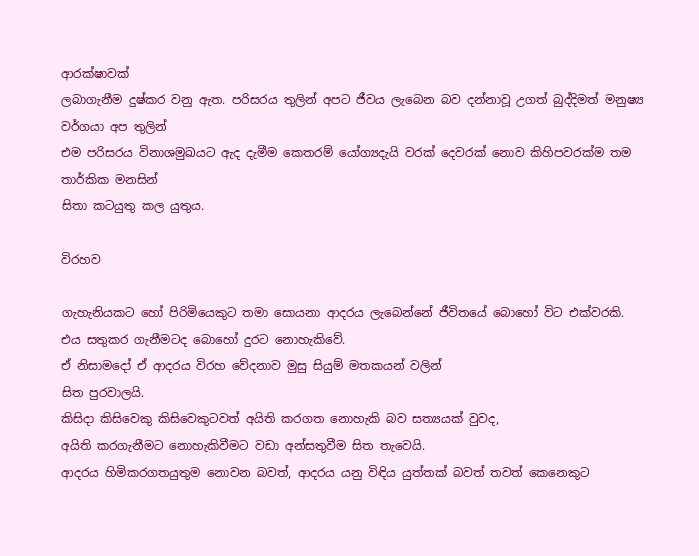ආරක්ෂාවක්
ලබාගැනීම දුෂ්කර වනු ඇත. පරිසරය තුලින් අපට ජීවය ලැබෙන බව දන්නාවූ උගත් බුද්දිමත් මනුෂ්‍ය වර්ගයා අප තුලින්
එම පරිසරය විනාශමුඛයට ඇද දැමීම කෙතරම් යෝග්‍යදැයි වරක් දෙවරක් නොව කිහිපවරක්ම තම තාර්කික මනසින්
සිතා කටයුතු කල යුතුය.

විරහව

ගැහැනියකට හෝ පිරිමියෙකුට තමා සොයනා ආදරය ලැබෙන්නේ ජීවිතයේ බොහෝ විට එක්වරකි.
එය සතුකර ගැනීමටද බොහෝ දුරට නොහැකිවේ.
ඒ නිසාමදෝ ඒ ආදරය විරහ වේදනාව මුසු සියුම් මතකයන් වලින්
සිත පුරවාලයි.
කිසිදා කිසිවෙකු කිසිවෙකුටවත් අයිති කරගත නොහැකි බව සත්‍යයක් වුවද,
අයිති කරගැනීමට නොහැකිවීමට වඩා අන්සතුවීම සිත තැවෙයි.
ආදරය හිමිකරගතයුතුම නොවන බවත්, ආදරය යනු විඳිය යුත්තක් බවත් තවත් කෙනෙකුට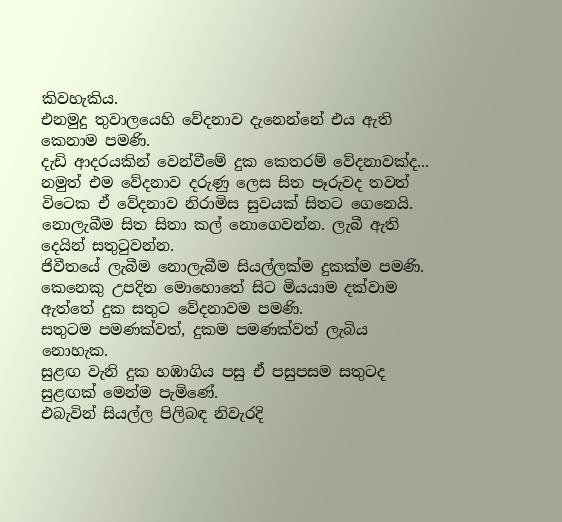කිවහැකිය.
එනමුදු තුවාලයෙහි වේදනාව දැනෙන්නේ එය ඇති කෙනාම පමණි.
දැඩි ආදරයකින් වෙන්වීමේ දුක කෙතරම් වේදනාවක්ද...
නමුත් එම වේදනාව දරුණු ලෙස සිත පෑරුවද තවත් විටෙක ඒ වේදනාව නිරාමිස සුවයක් සිතට ගෙනෙයි.
නොලැබීම සිත සිතා කල් නොගෙවන්න. ලැබී ඇති දෙයින් සතුටුවන්න.
ජිවීතයේ ලැබීම නොලැබීම සියල්ලක්ම දුකක්ම පමණි.
කෙනෙකු උපදින මොහොතේ සිට මියයාම දක්වාම ඇත්තේ දුක සතුට වේදනාවම පමණි.
සතුටම පමණක්වත්, දුකම පමණක්වත් ලැබිය නොහැක.
සුළඟ වැනි දුක හඹාගිය පසු ඒ පසුපසම සතුටද සුළඟක් මෙන්ම පැමිණේ.
එබැවින් සියල්ල පිලිබඳ නිවැරදි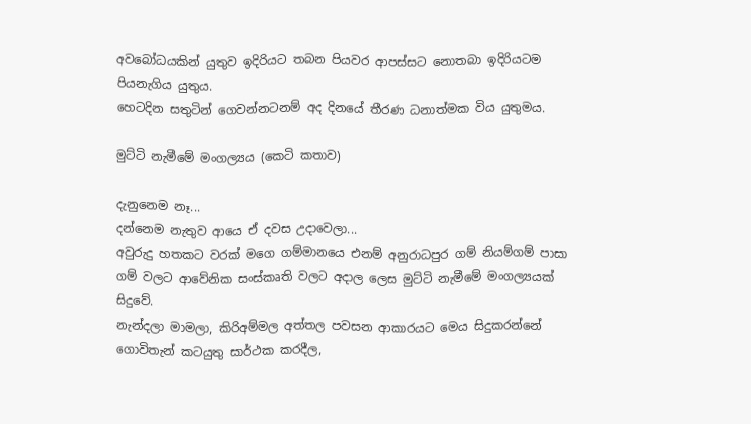අවබෝධයකින් යුතුව ඉදිරියට තබන පියවර ආපස්සට නොතබා ඉදිරියටම පියනැගිය යුතුය.
හෙටදින සතුටින් ගෙවන්නටනම් අද දිනයේ තීරණ ධනාත්මක විය යුතුමය.

මුට්ටි නැමීමේ මංගල්‍යය (කෙටි කතාව)

දැනුනෙම නෑ...
දන්නෙම නැතුව ආයෙ ඒ දවස උදාවෙලා...
අවුරුදු හතකට වරක් මගෙ ගම්මානයෙ එනම් අනුරාධපුර ගම් නියම්ගම් පාසා
ගම් වලට ආවේනික සංස්කෘති වලට අදාල ලෙස මුට්ටි නැමීමේ මංගල්‍යයක් සිදුවේ.
නැන්දලා මාමලා, කිරිඅම්මල අත්තල පවසන ආකාරයට මෙය සිදුකරන්නේ ගොවිතැන් කටයුතු සාර්ථක කරදීල,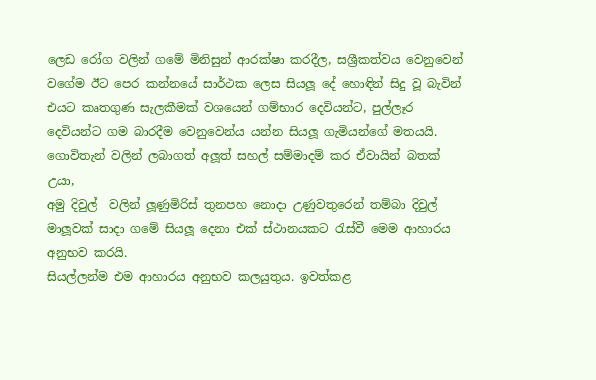ලෙඩ රෝග වලින් ගමේ මිනිසුන් ආරක්ෂා කරදීල, සශ්‍රීකත්වය වෙනුවෙන් වගේම ඊට පෙර කන්නයේ සාර්ථක ලෙස සියලූ දේ හොඳින් සිදු වූ බැවින් එයට කෘතගුණ සැලකීමක් වශයෙන් ගම්භාර දෙවියන්ට, පුල්ලෑර දෙවියන්ට ගම බාරදීම වෙනුවෙන්ය යන්න සියලූ ගැමියන්ගේ මතයයි.
ගොවිතැන් වලින් ලබාගත් අලූත් සහල් සම්මාදම් කර ඒවායින් බතක් උයා,
අමු දිවුල්  වලින් ලූණුමිරිස් තුනපහ නොදා උණුවතුරෙන් තම්බා දිවුල් මාලූවක් සාදා ගමේ සියලූ දෙනා එක් ස්ථානයකට රැස්වී මෙම ආහාරය අනුභව කරයි.
සියල්ලන්ම එම ආහාරය අනුභව කලයුතුය. ඉවත්කළ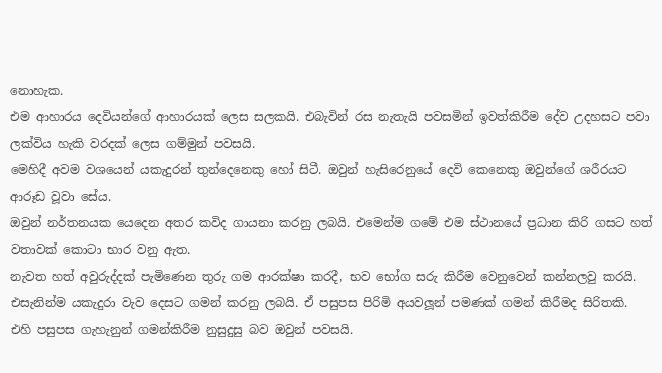නොහැක.
එම ආහාරය දෙවියන්ගේ ආහාරයක් ලෙස සලකයි. එබැවින් රස නැතැයි පවසමින් ඉවත්කිරීම දේව උදහසට පවා ලක්විය හැකි වරදක් ලෙස ගම්මුන් පවසයි.
මෙහිදී අවම වශයෙන් යකැදුරන් තුන්දෙනෙකු හෝ සිටී. ඔවුන් හැසිරෙනුයේ දෙවි කෙනෙකු ඔවුන්ගේ ශරීරයට ආරූඩ වූවා සේය.
ඔවුන් නර්තනයක යෙදෙන අතර කවිද ගායනා කරනු ලබයි. එමෙන්ම ගමේ එම ස්ථානයේ ප්‍රධාන කිරි ගසට හත් වතාවක් කොටා භාර වනු ඇත.
නැවත හත් අවුරුද්දක් පැමිණෙන තුරු ගම ආරක්ෂා කරදී, භව භෝග සරු කිරීම වෙනුවෙන් කන්නලවු කරයි.
එසැනින්ම යකැදුරා වැව දෙසට ගමන් කරනු ලබයි. ඒ පසුපස පිරිමි අයවලූන් පමණක් ගමන් කිරීමද සිරිතකි.
එහි පසුපස ගැහැනුන් ගමන්කිරීම නුසුදුසු බව ඔවුන් පවසයි.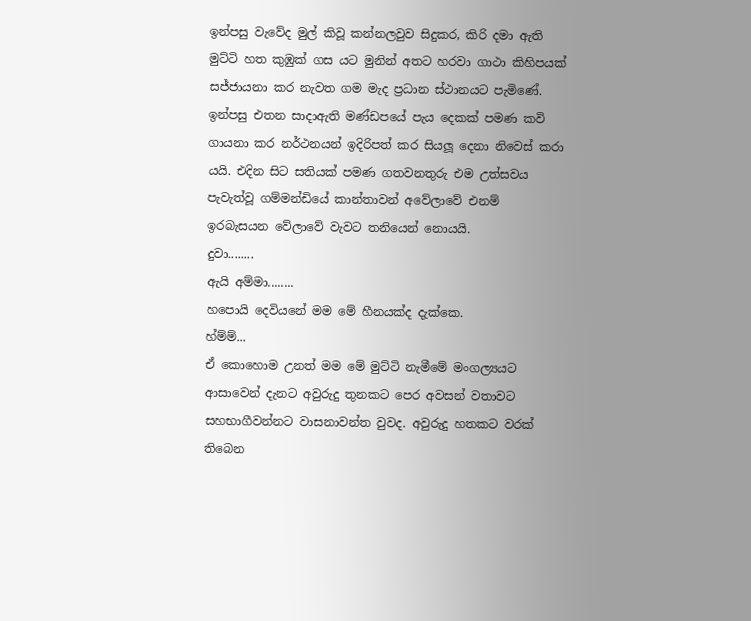ඉන්පසු වැවේද මුල් කිවූ කන්නලවුව සිදුකර, කිරි දමා ඇති මුට්ටි හත කුඹුක් ගස යට මුනින් අතට හරවා ගාථා කිහිපයක් සජ්ජායනා කර නැවත ගම මැද ප්‍රධාන ස්ථානයට පැමිණේ. ඉන්පසු එතන සාදාඇති මණ්ඩපයේ පැය දෙකක් පමණ කවි ගායනා කර නර්ථනයන් ඉදිරිපත් කර සියලූ දෙනා නිවෙස් කරා යයි. එදින සිට සතියක් පමණ ගතවනතුරු එම උත්සවය පැවැත්වූ ගම්මන්ඩියේ කාන්තාවන් අවේලාවේ එනම් ඉරබැසයන වේලාවේ වැවට තනියෙන් නොයයි.
දුවා........
ඇයි අම්මා........
හපොයි දෙවියනේ මම මේ හීනයක්ද දැක්කෙ.
හ්ම්ම්...
ඒ කොහොම උනත් මම මේ මුට්ටි නැමීමේ මංගල්‍යයට ආසාවෙන් දැනට අවුරුදු තුනකට පෙර අවසන් වතාවට සහභාගීවන්නට වාසනාවන්ත වුවද. අවුරුදු හතකට වරක් තිබෙන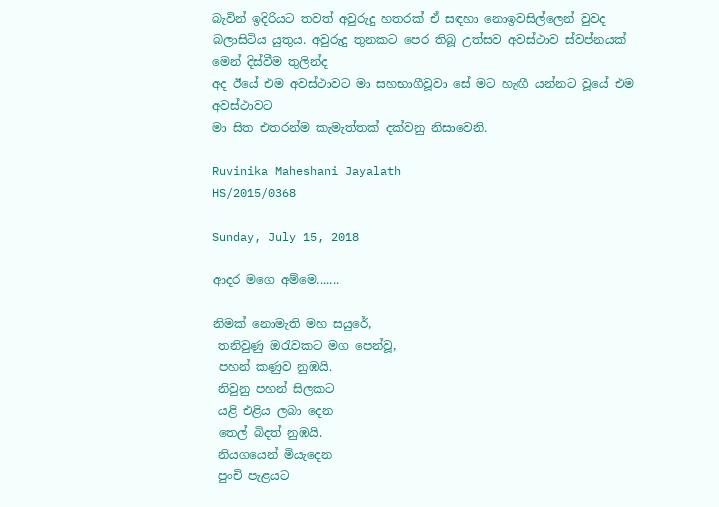බැවින් ඉදිරියට තවත් අවුරුදු හතරක් ඒ සඳහා නොඉවසිල්ලෙන් වුවද බලාසිටිය යුතුය. අවුරුදු තුනකට පෙර තිබූ උත්සව අවස්ථාව ස්වප්නයක් මෙන් දිස්වීම තුලින්ද
අද ඊයේ එම අවස්ථාවට මා සහභාගීවූවා සේ මට හැඟී යන්නට වූයේ එම අවස්ථාවට
මා සිත එතරන්ම කැමැත්තක් දක්වනු නිසාවෙනි.

Ruvinika Maheshani Jayalath
HS/2015/0368

Sunday, July 15, 2018

ආදර මගෙ අම්මෙ.......

නිමක් නොමැති මහ සයුරේ,
 තනිවුණු ඔරැවකට මග පෙන්වූ,
 පහන් කණුව නුඹයි.
 නිවුනු පහන් සිලකට
 යළි එළිය ලබා දෙන
 තෙල් බිදත් නුඹයි.
 නියගයෙන් මියැදෙන
 පුංචි පැළයට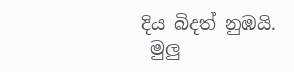දිය බිදත් නුඹයි.
 මුලු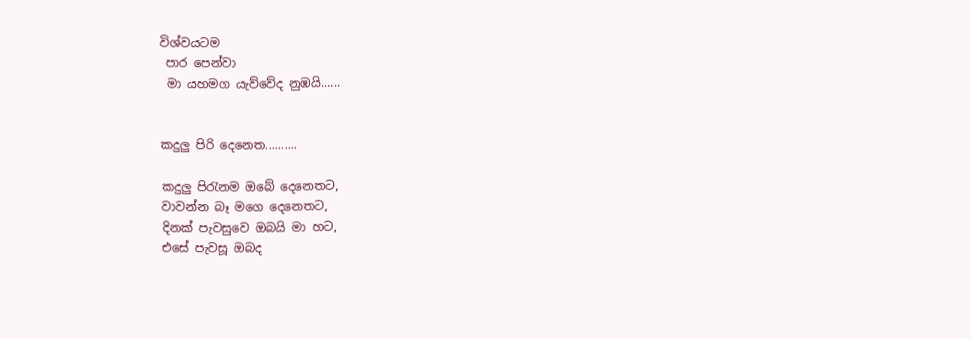විශ්වයටම
 පාර පෙන්වා
 මා යහමග යැව්වේද නුඹයි......


කදුලු පිරි දෙනෙත..........

කදුලු පිරැනම ඔබේ දෙනෙතට,
වාවන්න බෑ මගෙ දෙනෙතට,
දිනක් පැවසුවෙ ඔබයි මා හට,
එසේ පැවසූ ඔබද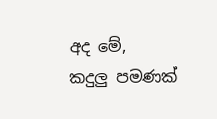අද මේ,
කදුලු පමණක්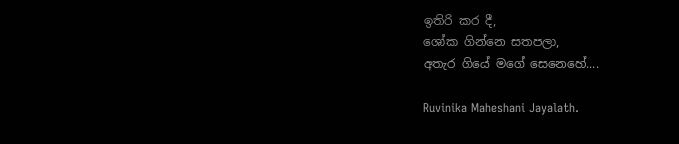ඉතිරි කර දී,
ශෝක ගින්නෙ සතපලා,
අතැර ගියේ මගේ සෙනෙහේ....

Ruvinika Maheshani Jayalath.